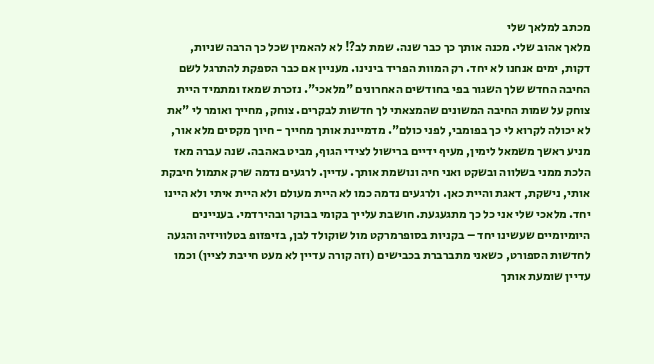מכתב למלאך שלי
מלאך אהוב שלי. מכנה אותך כך כבר שנה. שמת לב?! לא להאמין שכל כך הרבה שניות, דקות, ימים אנחנו לא יחד. רק המוות הפריד בינינו. מעניין אם כבר הספקת להתרגל לשם החיבה החדש שלך השגור בפי בחודשים האחרונים "מלאכי". נזכרת שמאז ומתמיד היית צוחק על שמות החיבה המשונים שהמצאתי לך חדשות לבקרים. צוחק, מחייך ואומר לי "את לא יכולה לקרוא לי כך בפומבי, לפני כולם". מדמיינת אותך מחייך - חיוך מקסים מלא אור, מניע ראשך משמאל לימין, מעיף ידיים ברישול לצידי הגוף, מביט באהבה. שנה עברה מאז הלכת ממני בשלווה ובשקט ואני חיה ונושמת אותך. עדיין. לרגעים נדמה שרק אתמול חיבקת אותי, נישקת, דאגת והיית כאן. ולרגעים נדמה כמו לא היית מעולם ולא היית איתי ולא היינו יחד. מלאכי שלי אני כל כך מתגעגעת. חושבת עלייך בקומי בבוקר ובהירדמי. בעניינים היומיומיים שעשינו יחד – בקניות בסופרמרקט מול שוקולד לבן, בזיפזופ בטלוויזיה והגעה לחדשות הספורט, כשאני מתברברת בכבישים (וזה קורה עדיין לא מעט חייבת לציין) וכמו עדיין שומעת אותך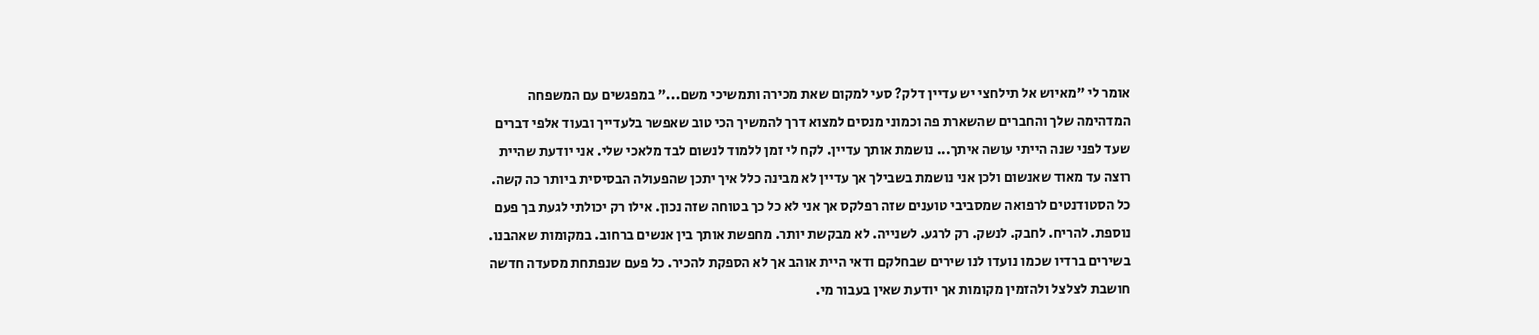אומר לי "מאיוש אל תילחצי יש עדיין דלק? סעי למקום שאת מכירה ותמשיכי משם..." במפגשים עם המשפחה המדהימה שלך והחברים שהשארת פה וכמוני מנסים למצוא דרך להמשיך הכי טוב שאפשר בלעדייך ובעוד אלפי דברים שעד לפני שנה הייתי עושה איתך... נושמת אותך עדיין. לקח לי זמן ללמוד לנשום לבד מלאכי שלי. אני יודעת שהיית רוצה עד מאוד שאנשום ולכן אני נושמת בשבילך אך עדיין לא מבינה כלל איך יתכן שהפעולה הבסיסית ביותר כה קשה. כל הסטודנטים לרפואה שמסביבי טוענים שזה רפלקס אך אני לא כל כך בטוחה שזה נכון. אילו רק יכולתי לגעת בך פעם נוספת. להריח. לחבק. לנשק. רק לרגע. לשנייה. לא מבקשת יותר. מחפשת אותך בין אנשים ברחוב. במקומות שאהבנו. בשירים ברדיו שכמו נועדו לנו שירים שבחלקם ודאי היית אוהב אך לא הספקת להכיר. כל פעם שנפתחת מסעדה חדשה חושבת לצלצל ולהזמין מקומות אך יודעת שאין בעבור מי.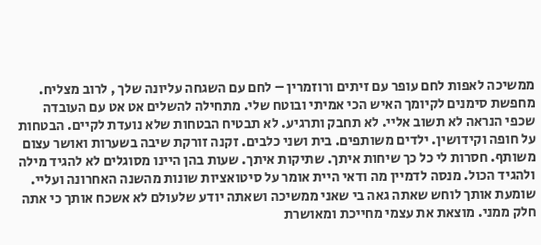ממשיכה לאפות לחם עופר עם זיתים ורוזמרין – לחם עם השגחה עליונה שלך , לרוב מצליח. מחפשת סימנים לקיומך האיש הכי אמיתי ובוטח שלי. מתחילה להשלים אט אט עם העובדה שכפי הנראה לא תשוב אליי. לא תחבק ותרגיע. לא תבטיח הבטחות שלא נועדת לקיים. הבטחות על חופה וקידושין. ילדים משותפים. בית ושני כלבים. זקנה זורקת שיבה בשערות ואושר עצום משותף. חסרות לי כל כך שיחות איתך. שתיקות איתך. שעות בהן היינו מסוגלים לא להגיד מילה ולהגיד הכול. מנסה לדמיין מה ודאי היית אומר על סיטואציות שונות מהשנה האחרונה ועליי. שומעת אותך לוחש שאתה גאה בי שאני ממשיכה ושאתה יודע שלעולם לא אשכח אותך כי אתה חלק ממני. מוצאת את עצמי מחייכת ומאושרת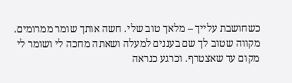כשחושבת עלייך – מלאך טוב שלי. חשה אותך שומר ממרומים. מקווה שטוב לך שם בעננים למעלה ושאתה מחכה לי ושומר לי מקום עד שאצטרף. וכרגע כנראה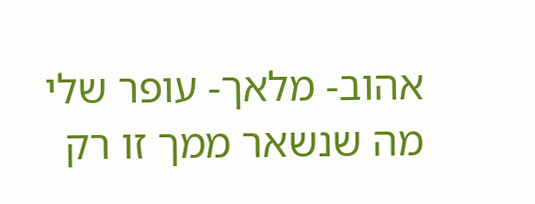אהוב- מלאך- עופר שלי מה שנשאר ממך זו רק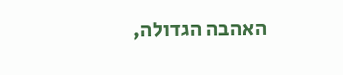האהבה הגדולה,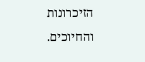הזיכרונות והחיוכים.